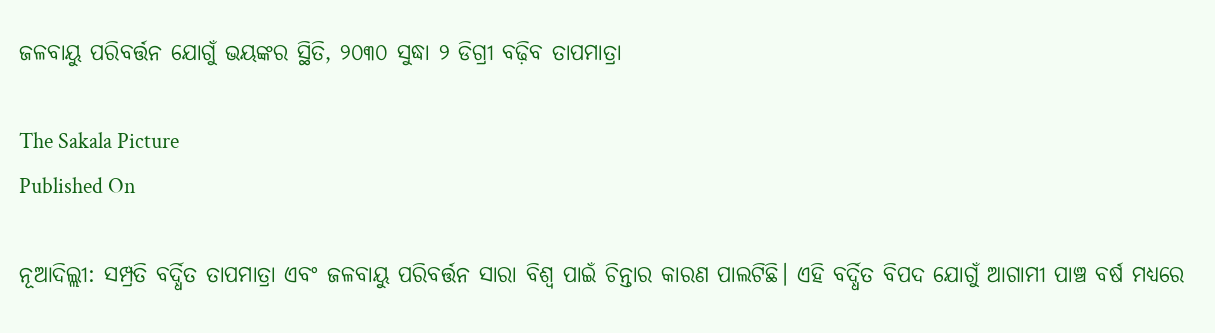ଜଳବାୟୁ ପରିବର୍ତ୍ତନ ଯୋଗୁଁ ଭୟଙ୍କର ସ୍ଥିତି, ୨୦୩୦ ସୁଦ୍ଧା ୨ ଡିଗ୍ରୀ ବଢ଼ିବ ତାପମାତ୍ରା

The Sakala Picture
Published On

ନୂଆଦିଲ୍ଲୀ: ସମ୍ପ୍ରତି ବର୍ଦ୍ଧିତ ତାପମାତ୍ରା ଏବଂ ଜଳବାୟୁ ପରିବର୍ତ୍ତନ ସାରା ବିଶ୍ୱ ପାଇଁ ଚିନ୍ତାର କାରଣ ପାଲଟିଛି। ଏହି ବର୍ଦ୍ଧିତ ବିପଦ ଯୋଗୁଁ ଆଗାମୀ ପାଞ୍ଚ ବର୍ଷ ମଧ୍ୟରେ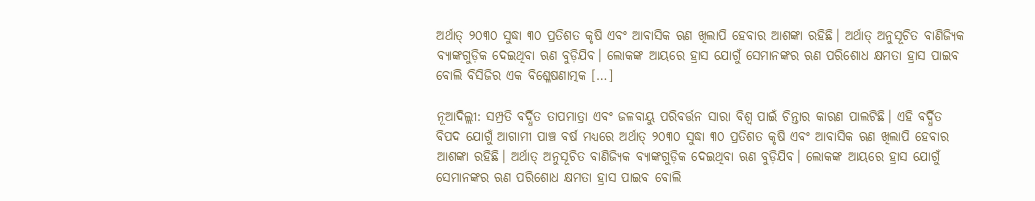ଅର୍ଥାତ୍‌ ୨୦୩୦ ସୁଦ୍ଧା ୩୦ ପ୍ରତିଶତ କୃଷି ଏବଂ ଆବାସିକ ଋଣ ଖିଲାପି ହେବାର ଆଶଙ୍କା ରହିଛି। ଅର୍ଥାତ୍‌ ଅନୁସୂଚିତ ବାଣିଜ୍ୟିକ ବ୍ୟାଙ୍କଗୁଡ଼ିକ ଦେଇଥିବା ଋଣ ବୁଡ଼ିଯିବ। ଲୋକଙ୍କ ଆୟରେ ହ୍ରାସ ଯୋଗୁଁ ସେମାନଙ୍କର ଋଣ ପରିଶୋଧ କ୍ଷମତା ହ୍ରାସ ପାଇବ ବୋଲି ବିସିଜିର ଏକ ବିଶ୍ଳେଷଣାତ୍ମକ […]

ନୂଆଦିଲ୍ଲୀ: ସମ୍ପ୍ରତି ବର୍ଦ୍ଧିତ ତାପମାତ୍ରା ଏବଂ ଜଳବାୟୁ ପରିବର୍ତ୍ତନ ସାରା ବିଶ୍ୱ ପାଇଁ ଚିନ୍ତାର କାରଣ ପାଲଟିଛି। ଏହି ବର୍ଦ୍ଧିତ ବିପଦ ଯୋଗୁଁ ଆଗାମୀ ପାଞ୍ଚ ବର୍ଷ ମଧ୍ୟରେ ଅର୍ଥାତ୍‌ ୨୦୩୦ ସୁଦ୍ଧା ୩୦ ପ୍ରତିଶତ କୃଷି ଏବଂ ଆବାସିକ ଋଣ ଖିଲାପି ହେବାର ଆଶଙ୍କା ରହିଛି। ଅର୍ଥାତ୍‌ ଅନୁସୂଚିତ ବାଣିଜ୍ୟିକ ବ୍ୟାଙ୍କଗୁଡ଼ିକ ଦେଇଥିବା ଋଣ ବୁଡ଼ିଯିବ। ଲୋକଙ୍କ ଆୟରେ ହ୍ରାସ ଯୋଗୁଁ ସେମାନଙ୍କର ଋଣ ପରିଶୋଧ କ୍ଷମତା ହ୍ରାସ ପାଇବ ବୋଲି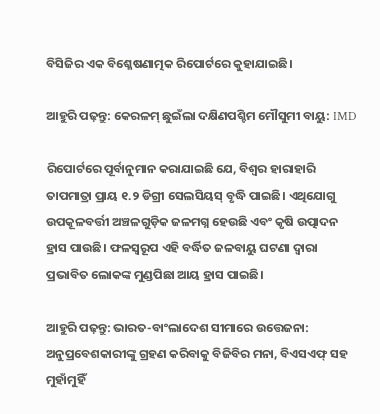ବିସିଜିର ଏକ ବିଶ୍ଳେଷଣାତ୍ମକ ରିପୋର୍ଟରେ କୁହାଯାଇଛି।

ଆହୁରି ପଢ଼ନ୍ତୁ: କେରଳମ୍ ଛୁଇଁଲା ଦକ୍ଷିଣପଶ୍ଚିମ ମୌସୁମୀ ବାୟୁ: IMD

ରିପୋର୍ଟରେ ପୂର୍ବାନୁମାନ କରାଯାଇଛି ଯେ, ବିଶ୍ୱର ହାରାହାରି ତାପମାତ୍ରା ପ୍ରାୟ ୧.୨ ଡିଗ୍ରୀ ସେଲସିୟସ୍‌ ବୃଦ୍ଧି ପାଇଛି। ଏଥିଯୋଗୁ ଉପକୂଳବର୍ତ୍ତୀ ଅଞ୍ଚଳଗୁଡ଼ିକ ଜଳମଗ୍ନ ହେଉଛି ଏବଂ କୃଷି ଉତ୍ପାଦନ ହ୍ରାସ ପାଉଛି। ଫଳସ୍ୱରୂପ ଏହି ବର୍ଦ୍ଧିତ ଜଳବାୟୁ ଘଟଣା ଦ୍ୱାରା ପ୍ରଭାବିତ ଲୋକଙ୍କ ମୁଣ୍ଡପିଛା ଆୟ ହ୍ରାସ ପାଇଛି।

ଆହୁରି ପଢ଼ନ୍ତୁ: ଭାରତ-ବାଂଲାଦେଶ ସୀମାରେ ଉତ୍ତେଜନା: ଅନୁପ୍ରବେଶକାରୀଙ୍କୁ ଗ୍ରହଣ କରିବାକୁ ବିଜିବିର ମନା, ବିଏସଏଫ୍ ସହ ମୁହାଁମୁହିଁ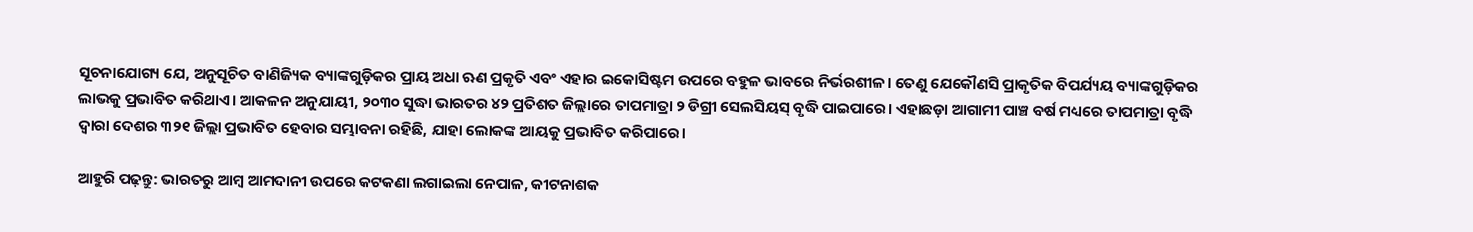ସୂଚନାଯୋଗ୍ୟ ଯେ, ଅନୁସୂଚିତ ବାଣିଜ୍ୟିକ ବ୍ୟାଙ୍କଗୁଡ଼ିକର ପ୍ରାୟ ଅଧା ଋଣ ପ୍ରକୃତି ଏବଂ ଏହାର ଇକୋସିଷ୍ଟମ ଉପରେ ବହୁଳ ଭାବରେ ନିର୍ଭରଶୀଳ। ତେଣୁ ଯେକୌଣସି ପ୍ରାକୃତିକ ବିପର୍ଯ୍ୟୟ ବ୍ୟାଙ୍କଗୁଡ଼ିକର ଲାଭକୁ ପ୍ରଭାବିତ କରିଥାଏ। ଆକଳନ ଅନୁଯାୟୀ, ୨୦୩୦ ସୁଦ୍ଧା ଭାରତର ୪୨ ପ୍ରତିଶତ ଜିଲ୍ଲାରେ ତାପମାତ୍ରା ୨ ଡିଗ୍ରୀ ସେଲସିୟସ୍‌ ବୃଦ୍ଧି ପାଇପାରେ। ଏହାଛଡ଼ା ଆଗାମୀ ପାଞ୍ଚ ବର୍ଷ ମଧ୍ୟରେ ତାପମାତ୍ରା ବୃଦ୍ଧି ଦ୍ୱାରା ଦେଶର ୩୨୧ ଜିଲ୍ଲା ପ୍ରଭାବିତ ହେବାର ସମ୍ଭାବନା ରହିଛି, ଯାହା ଲୋକଙ୍କ ଆୟକୁ ପ୍ରଭାବିତ କରିପାରେ।

ଆହୁରି ପଢ଼ନ୍ତୁ: ଭାରତରୁ ଆମ୍ବ ଆମଦାନୀ ଉପରେ କଟକଣା ଲଗାଇଲା ନେପାଳ, କୀଟନାଶକ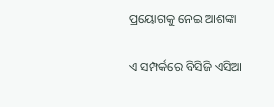ପ୍ରୟୋଗକୁ ନେଇ ଆଶଙ୍କା

ଏ ସମ୍ପର୍କରେ ବିସିଜି ଏସିଆ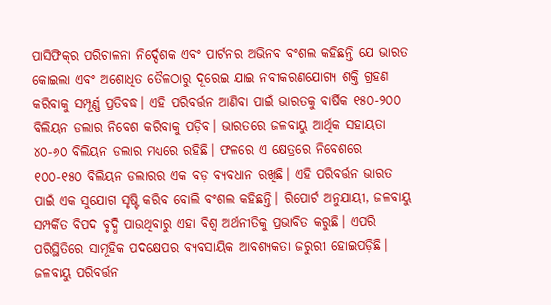ପାସିଫିକ୍‌ର ପରିଚାଳନା ନିର୍ଦ୍ଦେଶକ ଏବଂ ପାର୍ଟନର ଅଭିନବ ବଂଶଲ କହିଛନ୍ତି ଯେ ଭାରତ କୋଇଲା ଏବଂ ଅଶୋଧିତ ତୈଳଠାରୁ ଦୂରେଇ ଯାଇ ନବୀକରଣଯୋଗ୍ୟ ଶକ୍ତି ଗ୍ରହଣ କରିବାକୁ ସମ୍ପୂର୍ଣ୍ଣ ପ୍ରତିବଦ୍ଧ। ଏହି ପରିବର୍ତ୍ତନ ଆଣିବା ପାଇଁ ଭାରତକୁ ବାର୍ଷିକ ୧୫୦-୨୦୦ ବିଲିୟନ ଡଲାର ନିବେଶ କରିବାକୁ ପଡ଼ିବ। ଭାରତରେ ଜଳବାୟୁ ଆର୍ଥିକ ସହାୟତା ୪୦-୬୦ ବିଲିୟନ ଡଲାର ମଧ୍ୟରେ ରହିଛି। ଫଳରେ ଏ କ୍ଷେତ୍ରରେ ନିବେଶରେ ୧୦୦-୧୫୦ ବିଲିୟନ ଡଲାରର ଏକ ବଡ଼ ବ୍ୟବଧାନ ରଖିଛି। ଏହି ପରିବର୍ତ୍ତନ ଭାରତ ପାଇଁ ଏକ ସୁଯୋଗ ସୃଷ୍ଟି କରିବ ବୋଲି ବଂଶଲ କହିଛନ୍ତି। ରିପୋର୍ଟ ଅନୁଯାୟୀ, ଜଳବାୟୁ ସମ୍ପର୍କିତ ବିପଦ ବୃଦ୍ଧି ପାଉଥିବାରୁ ଏହା ବିଶ୍ୱ ଅର୍ଥନୀତିକୁ ପ୍ରଭାବିତ କରୁଛି। ଏପରି ପରିସ୍ଥିତିରେ ସାମୂହିକ ପଦକ୍ଷେପର ବ୍ୟବସାୟିକ ଆବଶ୍ୟକତା ଜରୁରୀ ହୋଇପଡ଼ିଛି। ଜଳବାୟୁ ପରିବର୍ତ୍ତନ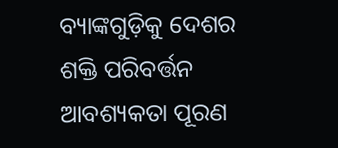ବ୍ୟାଙ୍କଗୁଡ଼ିକୁ ଦେଶର ଶକ୍ତି ପରିବର୍ତ୍ତନ ଆବଶ୍ୟକତା ପୂରଣ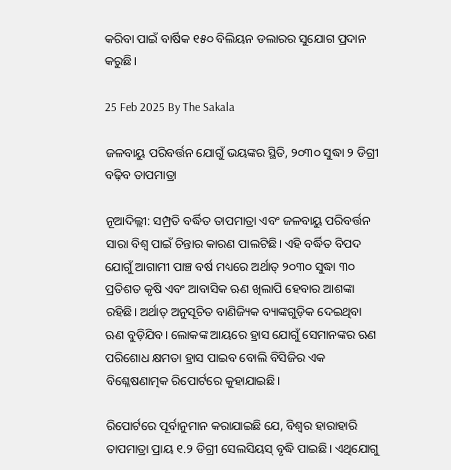କରିବା ପାଇଁ ବାର୍ଷିକ ୧୫୦ ବିଲିୟନ ଡଲାରର ସୁଯୋଗ ପ୍ରଦାନ କରୁଛି।

25 Feb 2025 By The Sakala

ଜଳବାୟୁ ପରିବର୍ତ୍ତନ ଯୋଗୁଁ ଭୟଙ୍କର ସ୍ଥିତି, ୨୦୩୦ ସୁଦ୍ଧା ୨ ଡିଗ୍ରୀ ବଢ଼ିବ ତାପମାତ୍ରା

ନୂଆଦିଲ୍ଲୀ: ସମ୍ପ୍ରତି ବର୍ଦ୍ଧିତ ତାପମାତ୍ରା ଏବଂ ଜଳବାୟୁ ପରିବର୍ତ୍ତନ ସାରା ବିଶ୍ୱ ପାଇଁ ଚିନ୍ତାର କାରଣ ପାଲଟିଛି। ଏହି ବର୍ଦ୍ଧିତ ବିପଦ ଯୋଗୁଁ ଆଗାମୀ ପାଞ୍ଚ ବର୍ଷ ମଧ୍ୟରେ ଅର୍ଥାତ୍‌ ୨୦୩୦ ସୁଦ୍ଧା ୩୦ ପ୍ରତିଶତ କୃଷି ଏବଂ ଆବାସିକ ଋଣ ଖିଲାପି ହେବାର ଆଶଙ୍କା ରହିଛି। ଅର୍ଥାତ୍‌ ଅନୁସୂଚିତ ବାଣିଜ୍ୟିକ ବ୍ୟାଙ୍କଗୁଡ଼ିକ ଦେଇଥିବା ଋଣ ବୁଡ଼ିଯିବ। ଲୋକଙ୍କ ଆୟରେ ହ୍ରାସ ଯୋଗୁଁ ସେମାନଙ୍କର ଋଣ ପରିଶୋଧ କ୍ଷମତା ହ୍ରାସ ପାଇବ ବୋଲି ବିସିଜିର ଏକ ବିଶ୍ଳେଷଣାତ୍ମକ ରିପୋର୍ଟରେ କୁହାଯାଇଛି।

ରିପୋର୍ଟରେ ପୂର୍ବାନୁମାନ କରାଯାଇଛି ଯେ, ବିଶ୍ୱର ହାରାହାରି ତାପମାତ୍ରା ପ୍ରାୟ ୧.୨ ଡିଗ୍ରୀ ସେଲସିୟସ୍‌ ବୃଦ୍ଧି ପାଇଛି। ଏଥିଯୋଗୁ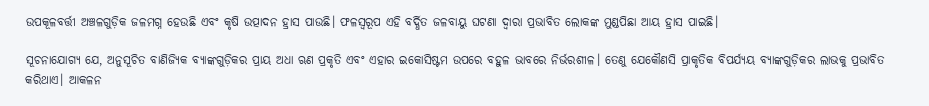ଉପକୂଳବର୍ତ୍ତୀ ଅଞ୍ଚଳଗୁଡ଼ିକ ଜଳମଗ୍ନ ହେଉଛି ଏବଂ କୃଷି ଉତ୍ପାଦନ ହ୍ରାସ ପାଉଛି। ଫଳସ୍ୱରୂପ ଏହି ବର୍ଦ୍ଧିତ ଜଳବାୟୁ ଘଟଣା ଦ୍ୱାରା ପ୍ରଭାବିତ ଲୋକଙ୍କ ମୁଣ୍ଡପିଛା ଆୟ ହ୍ରାସ ପାଇଛି।

ସୂଚନାଯୋଗ୍ୟ ଯେ, ଅନୁସୂଚିତ ବାଣିଜ୍ୟିକ ବ୍ୟାଙ୍କଗୁଡ଼ିକର ପ୍ରାୟ ଅଧା ଋଣ ପ୍ରକୃତି ଏବଂ ଏହାର ଇକୋସିଷ୍ଟମ ଉପରେ ବହୁଳ ଭାବରେ ନିର୍ଭରଶୀଳ। ତେଣୁ ଯେକୌଣସି ପ୍ରାକୃତିକ ବିପର୍ଯ୍ୟୟ ବ୍ୟାଙ୍କଗୁଡ଼ିକର ଲାଭକୁ ପ୍ରଭାବିତ କରିଥାଏ। ଆକଳନ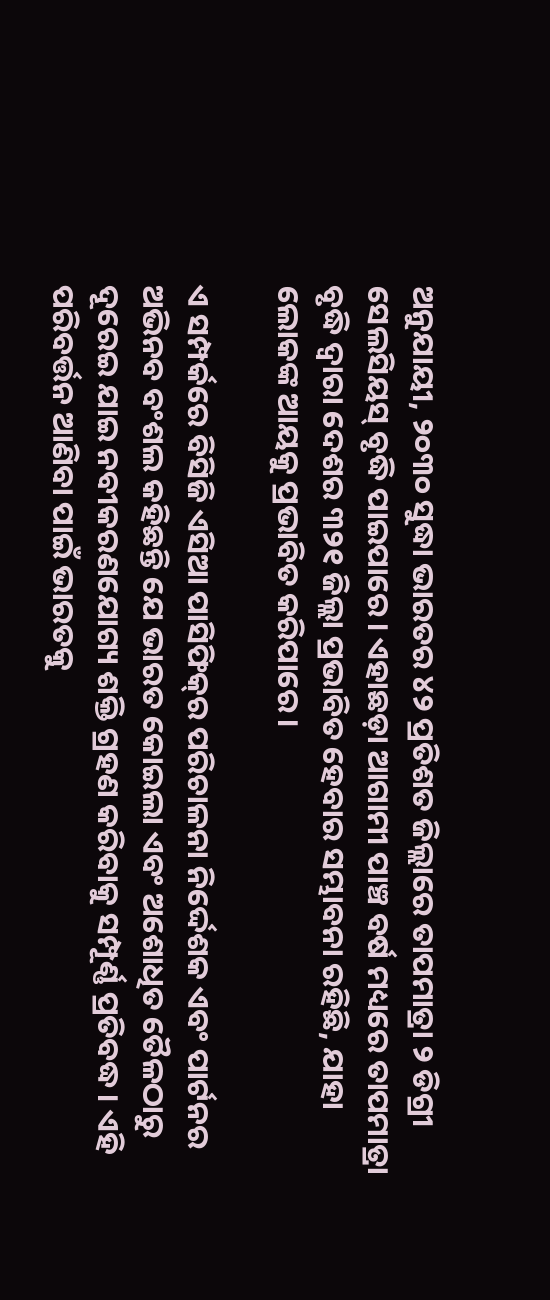ଅନୁଯାୟୀ, ୨୦୩୦ ସୁଦ୍ଧା ଭାରତର ୪୨ ପ୍ରତିଶତ ଜିଲ୍ଲାରେ ତାପମାତ୍ରା ୨ ଡିଗ୍ରୀ ସେଲସିୟସ୍‌ ବୃଦ୍ଧି ପାଇପାରେ। ଏହାଛଡ଼ା ଆଗାମୀ ପାଞ୍ଚ ବର୍ଷ ମଧ୍ୟରେ ତାପମାତ୍ରା ବୃଦ୍ଧି ଦ୍ୱାରା ଦେଶର ୩୨୧ ଜିଲ୍ଲା ପ୍ରଭାବିତ ହେବାର ସମ୍ଭାବନା ରହିଛି, ଯାହା ଲୋକଙ୍କ ଆୟକୁ ପ୍ରଭାବିତ କରିପାରେ।

ଏ ସମ୍ପର୍କରେ ବିସିଜି ଏସିଆ ପାସିଫିକ୍‌ର ପରିଚାଳନା ନିର୍ଦ୍ଦେଶକ ଏବଂ ପାର୍ଟନର ଅଭିନବ ବଂଶଲ କହିଛନ୍ତି ଯେ ଭାରତ କୋଇଲା ଏବଂ ଅଶୋଧିତ ତୈଳଠାରୁ ଦୂରେଇ ଯାଇ ନବୀକରଣଯୋଗ୍ୟ ଶକ୍ତି ଗ୍ରହଣ କରିବାକୁ ସମ୍ପୂର୍ଣ୍ଣ ପ୍ରତିବଦ୍ଧ। ଏହି ପରିବର୍ତ୍ତନ ଆଣିବା ପାଇଁ ଭାରତକୁ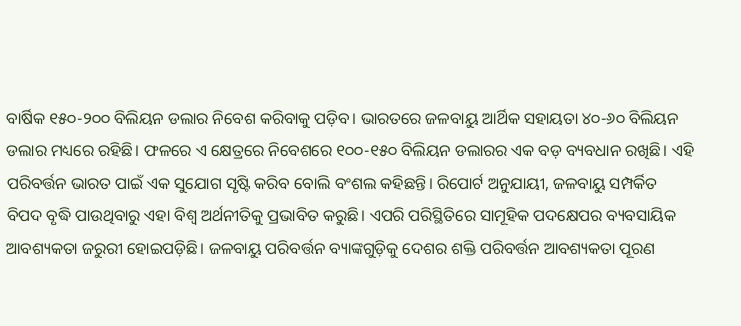ବାର୍ଷିକ ୧୫୦-୨୦୦ ବିଲିୟନ ଡଲାର ନିବେଶ କରିବାକୁ ପଡ଼ିବ। ଭାରତରେ ଜଳବାୟୁ ଆର୍ଥିକ ସହାୟତା ୪୦-୬୦ ବିଲିୟନ ଡଲାର ମଧ୍ୟରେ ରହିଛି। ଫଳରେ ଏ କ୍ଷେତ୍ରରେ ନିବେଶରେ ୧୦୦-୧୫୦ ବିଲିୟନ ଡଲାରର ଏକ ବଡ଼ ବ୍ୟବଧାନ ରଖିଛି। ଏହି ପରିବର୍ତ୍ତନ ଭାରତ ପାଇଁ ଏକ ସୁଯୋଗ ସୃଷ୍ଟି କରିବ ବୋଲି ବଂଶଲ କହିଛନ୍ତି। ରିପୋର୍ଟ ଅନୁଯାୟୀ, ଜଳବାୟୁ ସମ୍ପର୍କିତ ବିପଦ ବୃଦ୍ଧି ପାଉଥିବାରୁ ଏହା ବିଶ୍ୱ ଅର୍ଥନୀତିକୁ ପ୍ରଭାବିତ କରୁଛି। ଏପରି ପରିସ୍ଥିତିରେ ସାମୂହିକ ପଦକ୍ଷେପର ବ୍ୟବସାୟିକ ଆବଶ୍ୟକତା ଜରୁରୀ ହୋଇପଡ଼ିଛି। ଜଳବାୟୁ ପରିବର୍ତ୍ତନ ବ୍ୟାଙ୍କଗୁଡ଼ିକୁ ଦେଶର ଶକ୍ତି ପରିବର୍ତ୍ତନ ଆବଶ୍ୟକତା ପୂରଣ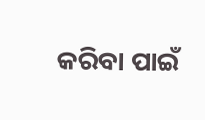କରିବା ପାଇଁ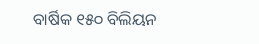ବାର୍ଷିକ ୧୫୦ ବିଲିୟନ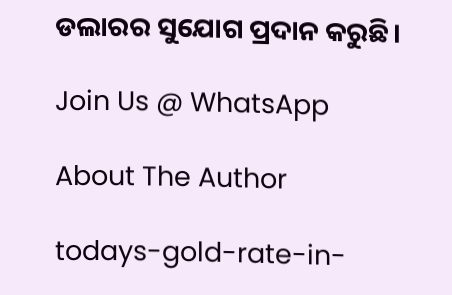ଡଲାରର ସୁଯୋଗ ପ୍ରଦାନ କରୁଛି।

Join Us @ WhatsApp

About The Author

todays-gold-rate-in-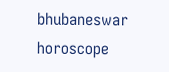bhubaneswar
horoscope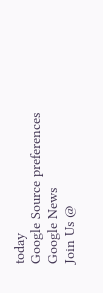today
Google Source preferences
Google News
Join Us @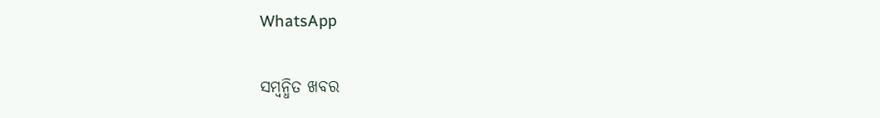WhatsApp

ସମ୍ବନ୍ଧିତ ଖବର